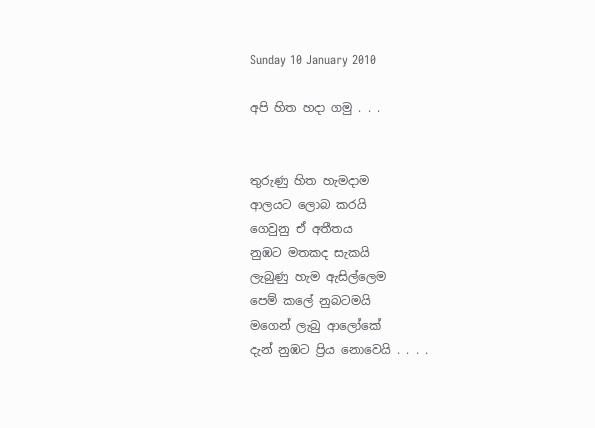Sunday 10 January 2010

අපි හිත හදා ගමු . . .


තුරුණු හිත හැමදාම
ආලයට ලොබ කරයි
ගෙවුනු ඒ අතීතය
නුඹට මතකද සැකයි
ලැබුණු හැම ඇසිල්ලෙම
පෙම් කලේ නුබටමයි
මගෙන් ලැබු ආලෝකේ
දැන් නුඹට ප්‍රිය නොවෙයි . . . .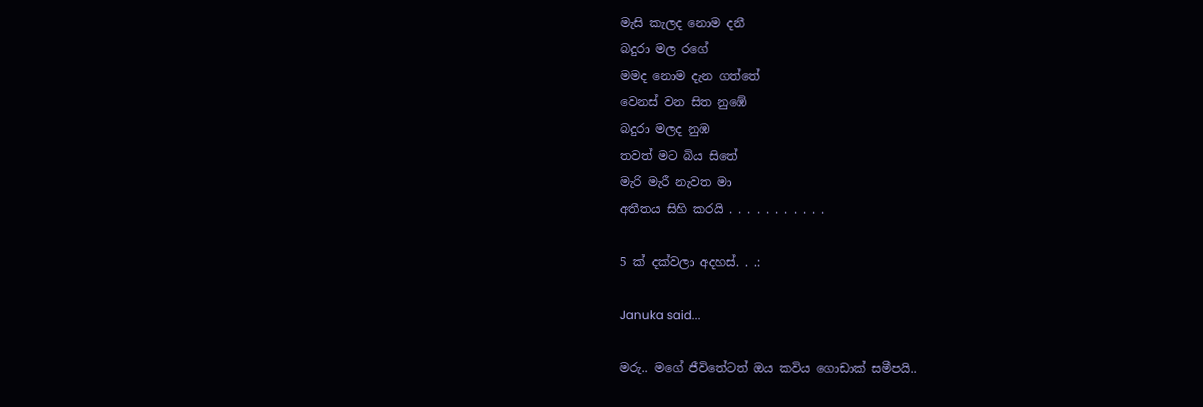මැසි කැලද නොම දනී
බදුරා මල රගේ
මමද නොම දැන ගත්තේ
වෙනස් වන සිත නුඹේ
බදුරා මලද නුඹ
තවත් මට බිය සිතේ
මැරි මැරී නැවත මා
අතීතය සිහි කරයි . . . . . . . . . . .

5 ක් දක්වලා අදහස්. . .:

Januka said...

මරු.. මගේ ජීවිතේටත් ඔය කවිය ගොඩාක් සමීපයි..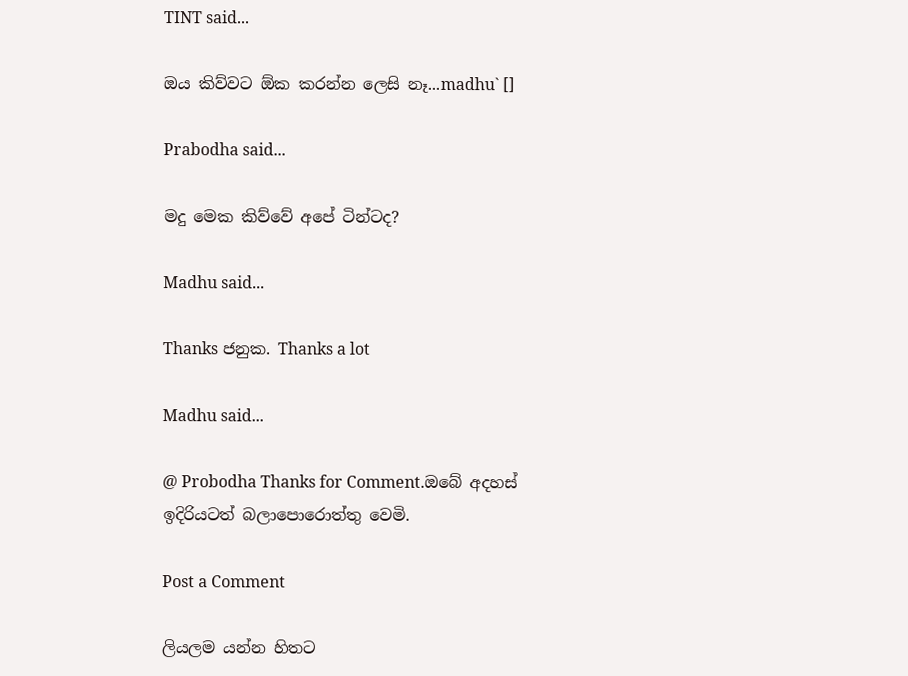TINT said...

ඔය කිව්වට ඕක කරන්න ලෙසි නෑ...madhu` []

Prabodha said...

මදු මෙක කිව්වේ අපේ ටින්ටද?

Madhu said...

Thanks ජනුක. Thanks a lot

Madhu said...

@ Probodha Thanks for Comment.ඔබේ අදහස් ඉදිරියටත් බලාපොරොත්තු වෙමි.

Post a Comment

ලියලම යන්න හිතට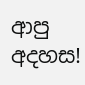ආපු අදහස!